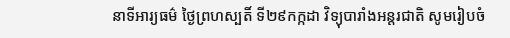នាទីអារ្យធម៌ ថ្ងៃព្រហស្បតិ៍ ទី២៩កក្កដា វិទ្យុបារាំងអន្តរជាតិ សូមរៀបចំ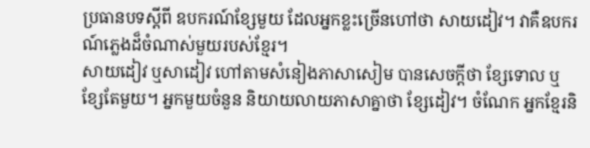ប្រធានបទស្តីពី ឧបករណ៍ខ្សែមួយ ដែលអ្នកខ្លះច្រើនហៅថា សាយដៀវ។ វាគឺឧបករណ៍ភ្លេងដ៏ចំណាស់មួយរបស់ខ្មែរ។
សាយដៀវ ឬសាដៀវ ហៅតាមសំនៀងភាសាសៀម បានសេចក្តីថា ខ្សែទោល ឬ ខ្សែតែមួយ។ អ្នកមួយចំនួន និយាយលាយភាសាគ្នាថា ខ្សែដៀវ។ ចំណែក អ្នកខ្មែរនិ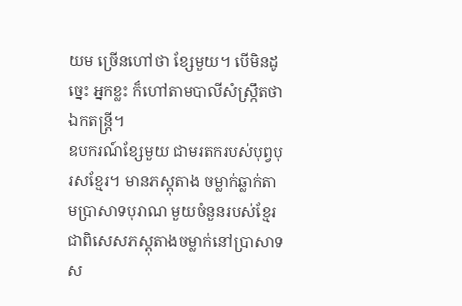យម ច្រើនហៅថា ខ្សែមួយ។ បើមិនដូច្នេះ អ្នកខ្លះ ក៏ហៅតាមបាលីសំស្ក្រឹតថា ឯកតន្ត្រី។
ឧបករណ៍ខ្សែមួយ ជាមរតករបស់បុព្វបុរសខ្មែរ។ មានភស្តុតាង ចម្លាក់ឆ្លាក់តាមប្រាសាទបុរាណ មួយចំនួនរបស់ខ្មែរ ជាពិសេសភស្តុតាងចម្លាក់នៅប្រាសាទស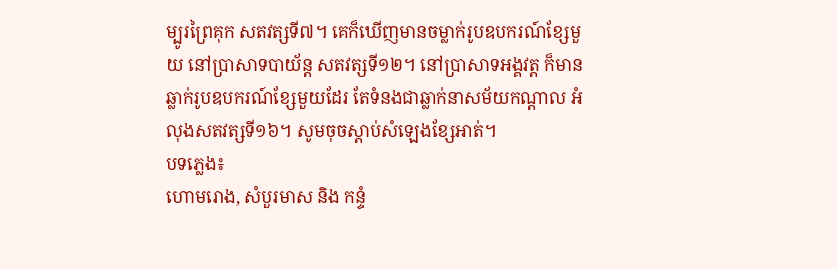ម្បូរព្រៃគុក សតវត្សទី៧។ គេក៏ឃើញមានចម្លាក់រូបឧបករណ៍ខ្សែមួយ នៅប្រាសាទបាយ័ន្ត សតវត្សទី១២។ នៅប្រាសាទអង្គវត្ត ក៏មានឆ្លាក់រូបឧបករណ៍ខ្សែមួយដែរ តែទំនងជាឆ្លាក់នាសម័យកណ្តាល អំលុងសតវត្សទី១៦។ សូមចុចស្តាប់សំឡេងខ្សែអាត់។
បទភ្លេង៖
ហោមរោង, សំបួរមាស និង កន្ទំ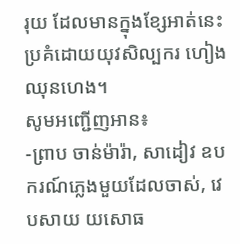រុយ ដែលមានក្នុងខ្សែអាត់នេះ ប្រគំដោយយុវសិល្បករ ហៀង ឈុនហេង។
សូមអញ្ជើញអាន៖
-ព្រាប ចាន់ម៉ារ៉ា, សាដៀវ ឧបករណ៍ភ្លេងមួយដែលចាស់, វេបសាយ យសោធ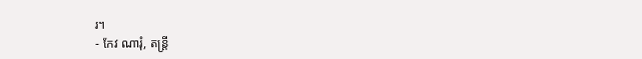រ។
- កែវ ណារុំ, តន្ត្រី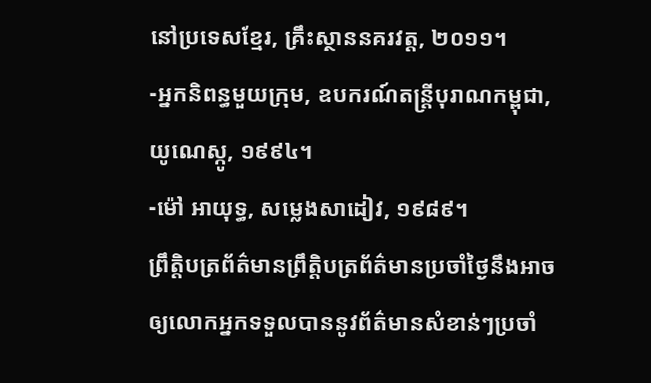នៅប្រទេសខ្មែរ, គ្រឹះស្ថាននគរវត្ត, ២០១១។
-អ្នកនិពន្ធមួយក្រុម, ឧបករណ៍តន្ត្រីបុរាណកម្ពុជា, យូណេស្កូ, ១៩៩៤។
-ម៉ៅ អាយុទ្ធ, សម្លេងសាដៀវ, ១៩៨៩។
ព្រឹត្តិបត្រព័ត៌មានព្រឹត្តិបត្រព័ត៌មានប្រចាំថ្ងៃនឹងអាចឲ្យលោកអ្នកទទួលបាននូវព័ត៌មានសំខាន់ៗប្រចាំ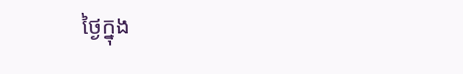ថ្ងៃក្នុង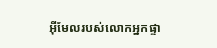អ៊ីមែលរបស់លោកអ្នកផ្ទា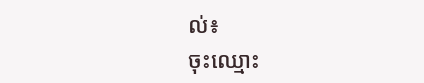ល់៖
ចុះឈ្មោះ